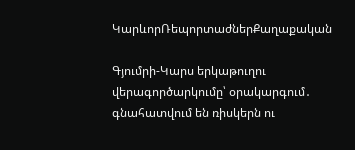ԿարևորՌեպորտաժներՔաղաքական

Գյումրի-Կարս երկաթուղու վերագործարկումը՝ օրակարգում․ գնահատվում են ռիսկերն ու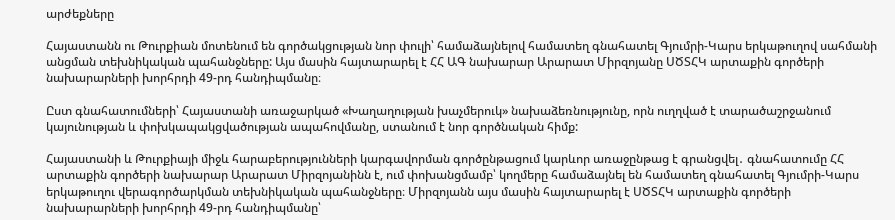արժեքները

Հայաստանն ու Թուրքիան մոտենում են գործակցության նոր փուլի՝ համաձայնելով համատեղ գնահատել Գյումրի-Կարս երկաթուղով սահմանի անցման տեխնիկական պահանջները: Այս մասին հայտարարել է ՀՀ ԱԳ նախարար Արարատ Միրզոյանը ՍԾՏՀԿ արտաքին գործերի նախարարների խորհրդի 49-րդ հանդիպմանը։

Ըստ գնահատումների՝ Հայաստանի առաջարկած «Խաղաղության խաչմերուկ» նախաձեռնությունը, որն ուղղված է տարածաշրջանում կայունության և փոխկապակցվածության ապահովմանը, ստանում է նոր գործնական հիմք:

Հայաստանի և Թուրքիայի միջև հարաբերությունների կարգավորման գործընթացում կարևոր առաջընթաց է գրանցվել․ գնահատումը ՀՀ արտաքին գործերի նախարար Արարատ Միրզոյանինն է, ում փոխանցմամբ՝ կողմերը համաձայնել են համատեղ գնահատել Գյումրի-Կարս երկաթուղու վերագործարկման տեխնիկական պահանջները։ Միրզոյանն այս մասին հայտարարել է ՍԾՏՀԿ արտաքին գործերի նախարարների խորհրդի 49-րդ հանդիպմանը՝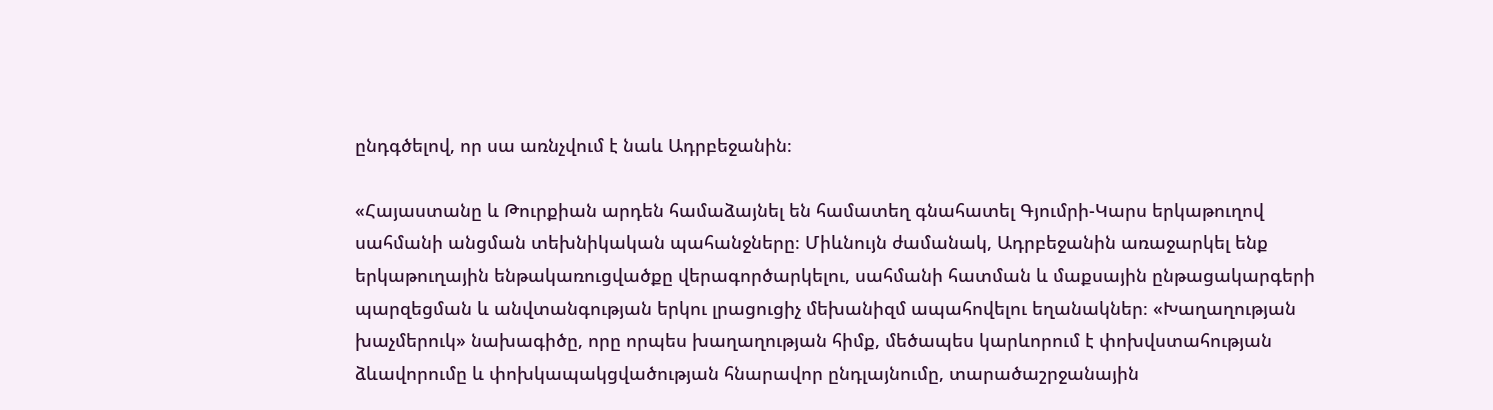ընդգծելով, որ սա առնչվում է նաև Ադրբեջանին։

«Հայաստանը և Թուրքիան արդեն համաձայնել են համատեղ գնահատել Գյումրի-Կարս երկաթուղով սահմանի անցման տեխնիկական պահանջները։ Միևնույն ժամանակ, Ադրբեջանին առաջարկել ենք  երկաթուղային ենթակառուցվածքը վերագործարկելու, սահմանի հատման և մաքսային ընթացակարգերի պարզեցման և անվտանգության երկու լրացուցիչ մեխանիզմ ապահովելու եղանակներ։ «Խաղաղության խաչմերուկ» նախագիծը, որը որպես խաղաղության հիմք, մեծապես կարևորում է փոխվստահության ձևավորումը և փոխկապակցվածության հնարավոր ընդլայնումը, տարածաշրջանային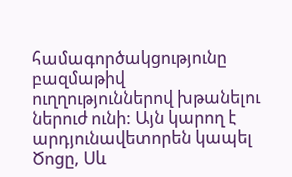համագործակցությունը բազմաթիվ ուղղություններով խթանելու ներուժ ունի: Այն կարող է արդյունավետորեն կապել Ծոցը, Սև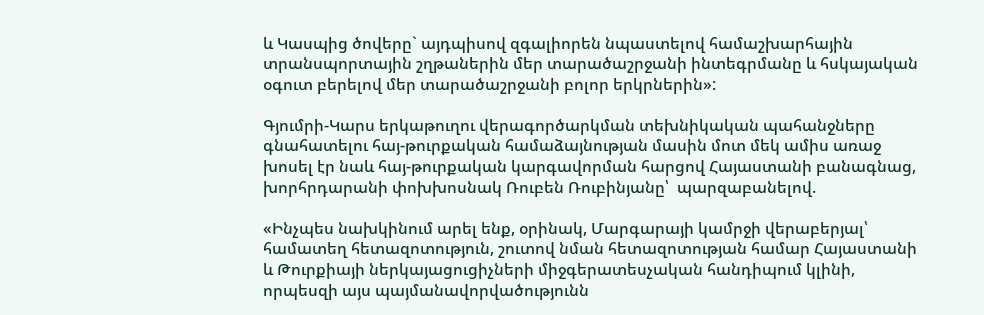և Կասպից ծովերը` այդպիսով զգալիորեն նպաստելով համաշխարհային տրանսպորտային շղթաներին մեր տարածաշրջանի ինտեգրմանը և հսկայական օգուտ բերելով մեր տարածաշրջանի բոլոր երկրներին»:

Գյումրի-Կարս երկաթուղու վերագործարկման տեխնիկական պահանջները գնահատելու հայ-թուրքական համաձայնության մասին մոտ մեկ ամիս առաջ խոսել էր նաև հայ-թուրքական կարգավորման հարցով Հայաստանի բանագնաց, խորհրդարանի փոխխոսնակ Ռուբեն Ռուբինյանը՝  պարզաբանելով.

«Ինչպես նախկինում արել ենք, օրինակ, Մարգարայի կամրջի վերաբերյալ՝ համատեղ հետազոտություն, շուտով նման հետազոտության համար Հայաստանի և Թուրքիայի ներկայացուցիչների միջգերատեսչական հանդիպում կլինի, որպեսզի այս պայմանավորվածությունն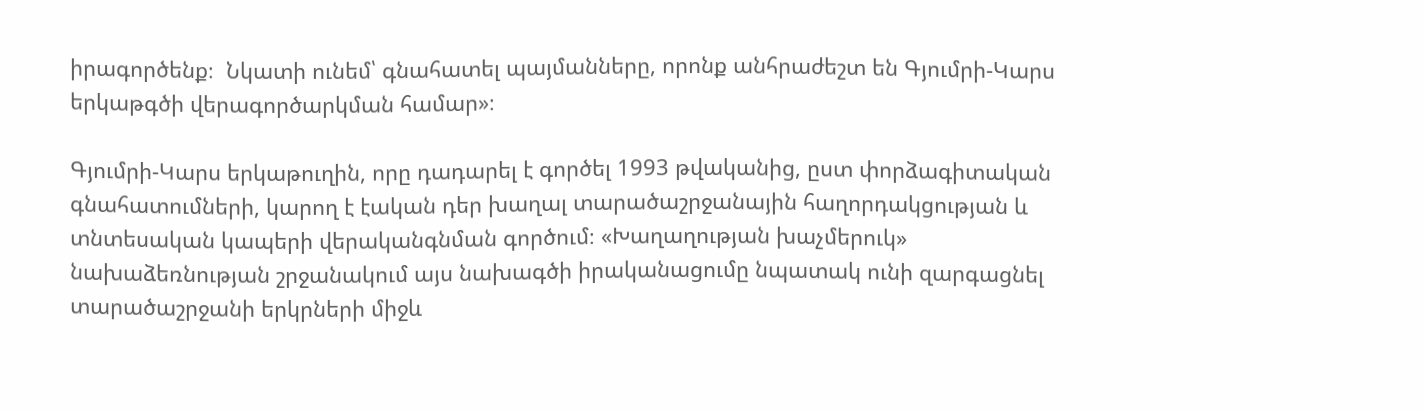իրագործենք։  Նկատի ունեմ՝ գնահատել պայմանները, որոնք անհրաժեշտ են Գյումրի-Կարս երկաթգծի վերագործարկման համար»։

Գյումրի-Կարս երկաթուղին, որը դադարել է գործել 1993 թվականից, ըստ փորձագիտական գնահատումների, կարող է էական դեր խաղալ տարածաշրջանային հաղորդակցության և տնտեսական կապերի վերականգնման գործում։ «Խաղաղության խաչմերուկ» նախաձեռնության շրջանակում այս նախագծի իրականացումը նպատակ ունի զարգացնել տարածաշրջանի երկրների միջև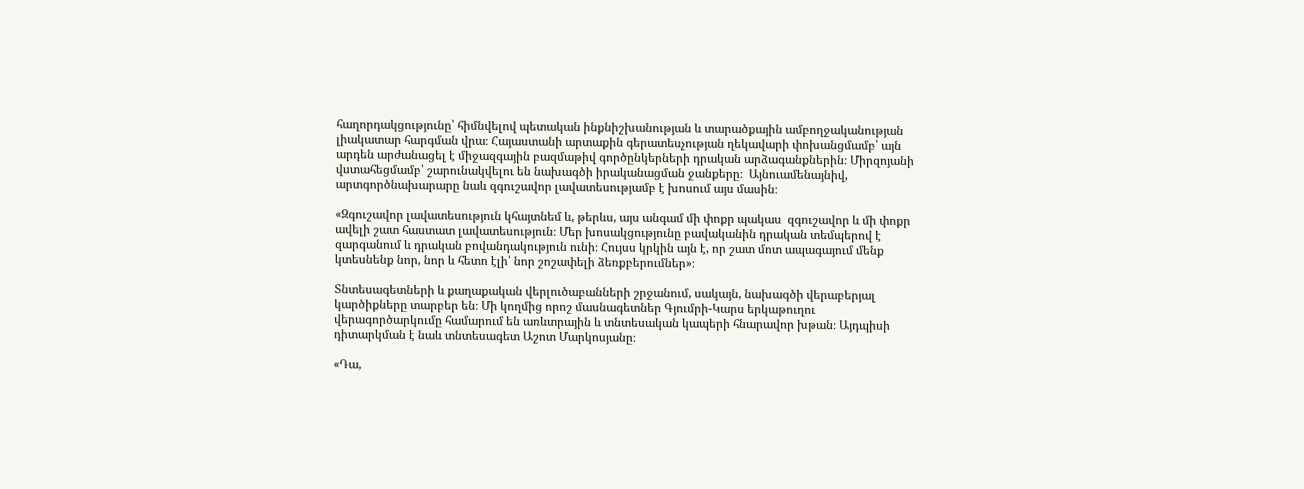հաղորդակցությունը՝ հիմնվելով պետական ինքնիշխանության և տարածքային ամբողջականության լիակատար հարգման վրա։ Հայաստանի արտաքին գերատեսչության ղեկավարի փոխանցմամբ՝ այն արդեն արժանացել է միջազգային բազմաթիվ գործընկերների դրական արձագանքներին։ Միրզոյանի վստահեցմամբ՝ շարունակվելու են նախագծի իրականացման ջանքերը։  Այնուամենայնիվ, արտգործնախարարը նաև զգուշավոր լավատեսությամբ է խոսում այս մասին։

«Զգուշավոր լավատեսություն կհայտնեմ և, թերևս, այս անգամ մի փոքր պակաս  զգուշավոր և մի փոքր ավելի շատ հաստատ լավատեսություն։ Մեր խոսակցությունը բավականին դրական տեմպերով է զարգանում և դրական բովանդակություն ունի։ Հույսս կրկին այն է, որ շատ մոտ ապագայում մենք կտեսնենք նոր, նոր և հետո էլի՝ նոր շոշափելի ձեռքբերումներ»։

Տնտեսագետների և քաղաքական վերլուծաբանների շրջանում, սակայն, նախագծի վերաբերյալ կարծիքները տարբեր են։ Մի կողմից որոշ մասնագետներ Գյումրի-Կարս երկաթուղու վերագործարկումը համարում են առևտրային և տնտեսական կապերի հնարավոր խթան։ Այդպիսի դիտարկման է նաև տնտեսագետ Աշոտ Մարկոսյանը։

«Դա,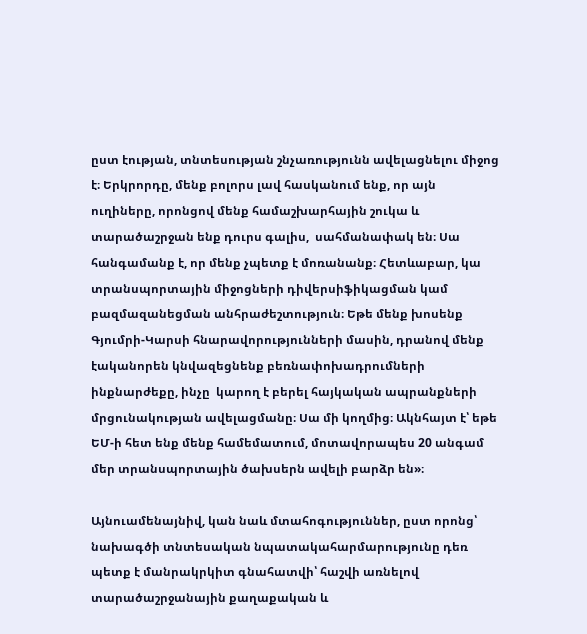ըստ էության, տնտեսության շնչառությունն ավելացնելու միջոց է։ Երկրորդը, մենք բոլորս լավ հասկանում ենք, որ այն ուղիները, որոնցով մենք համաշխարհային շուկա և տարածաշրջան ենք դուրս գալիս,  սահմանափակ են։ Սա հանգամանք է, որ մենք չպետք է մոռանանք։ Հետևաբար, կա տրանսպորտային միջոցների դիվերսիֆիկացման կամ բազմազանեցման անհրաժեշտություն։ Եթե մենք խոսենք Գյումրի-Կարսի հնարավորությունների մասին, դրանով մենք էականորեն կնվազեցնենք բեռնափոխադրումների ինքնարժեքը, ինչը  կարող է բերել հայկական ապրանքների մրցունակության ավելացմանը։ Սա մի կողմից։ Ակնհայտ է՝ եթե ԵՄ-ի հետ ենք մենք համեմատում, մոտավորապես 20 անգամ մեր տրանսպորտային ծախսերն ավելի բարձր են»։

Այնուամենայնիվ, կան նաև մտահոգություններ, ըստ որոնց՝ նախագծի տնտեսական նպատակահարմարությունը դեռ պետք է մանրակրկիտ գնահատվի՝ հաշվի առնելով տարածաշրջանային քաղաքական և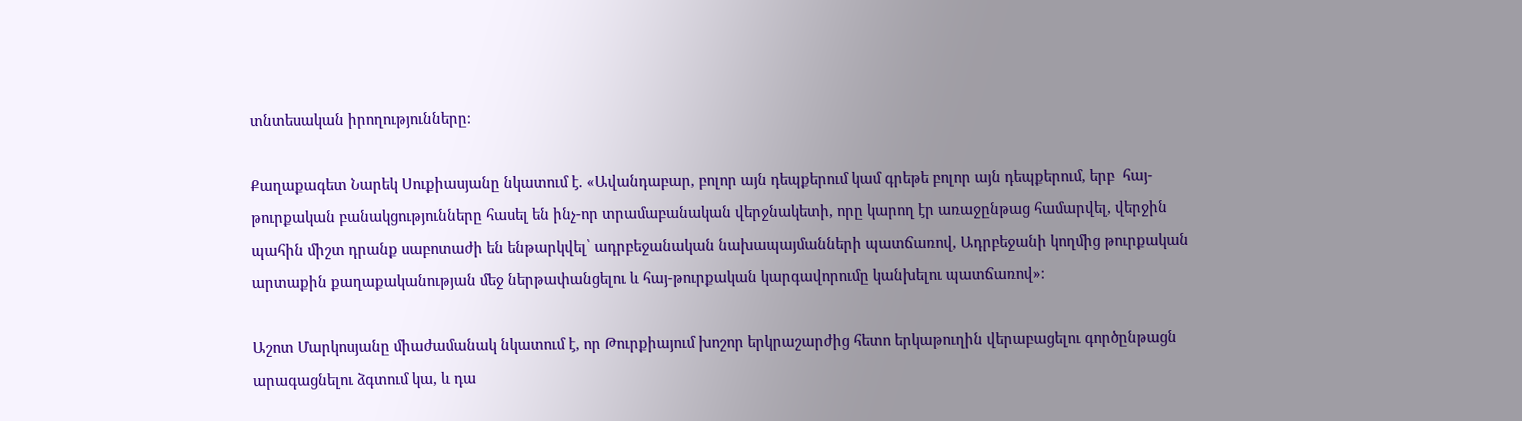տնտեսական իրողությունները։

Քաղաքագետ Նարեկ Սուքիասյանը նկատում է. «Ավանդաբար, բոլոր այն դեպքերում կամ գրեթե բոլոր այն դեպքերում, երբ  հայ-թուրքական բանակցությունները հասել են ինչ-որ տրամաբանական վերջնակետի, որը կարող էր առաջընթաց համարվել, վերջին պահին միշտ դրանք սաբոտաժի են ենթարկվել՝ ադրբեջանական նախապայմանների պատճառով, Ադրբեջանի կողմից թուրքական արտաքին քաղաքականության մեջ ներթափանցելու և հայ-թուրքական կարգավորումը կանխելու պատճառով»։

Աշոտ Մարկոսյանը միաժամանակ նկատում է, որ Թուրքիայում խոշոր երկրաշարժից հետո երկաթուղին վերաբացելու գործընթացն արագացնելու ձգտում կա, և դա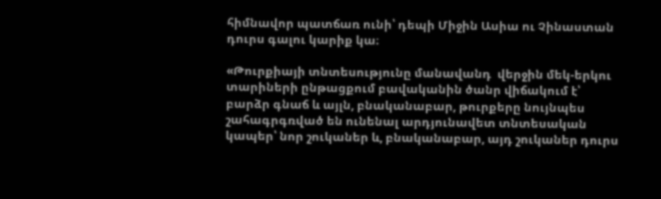հիմնավոր պատճառ ունի՝ դեպի Միջին Ասիա ու Չինաստան դուրս գալու կարիք կա։

«Թուրքիայի տնտեսությունը մանավանդ  վերջին մեկ-երկու տարիների ընթացքում բավականին ծանր վիճակում է՝ բարձր գնաճ և այլն, բնականաբար, թուրքերը նույնպես շահագրգռված են ունենալ արդյունավետ տնտեսական կապեր՝ նոր շուկաներ և, բնականաբար, այդ շուկաներ դուրս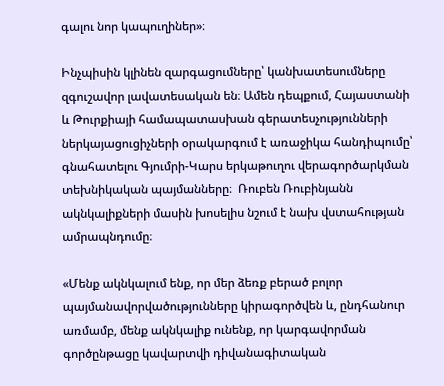գալու նոր կապուղիներ»։

Ինչպիսին կլինեն զարգացումները՝ կանխատեսումները զգուշավոր լավատեսական են։ Ամեն դեպքում, Հայաստանի և Թուրքիայի համապատասխան գերատեսչությունների ներկայացուցիչների օրակարգում է առաջիկա հանդիպումը՝ գնահատելու Գյումրի-Կարս երկաթուղու վերագործարկման տեխնիկական պայմանները։  Ռուբեն Ռուբինյանն ակնկալիքների մասին խոսելիս նշում է նախ վստահության ամրապնդումը։

«Մենք ակնկալում ենք, որ մեր ձեռք բերած բոլոր պայմանավորվածությունները կիրագործվեն և, ընդհանուր առմամբ, մենք ակնկալիք ունենք, որ կարգավորման գործընթացը կավարտվի դիվանագիտական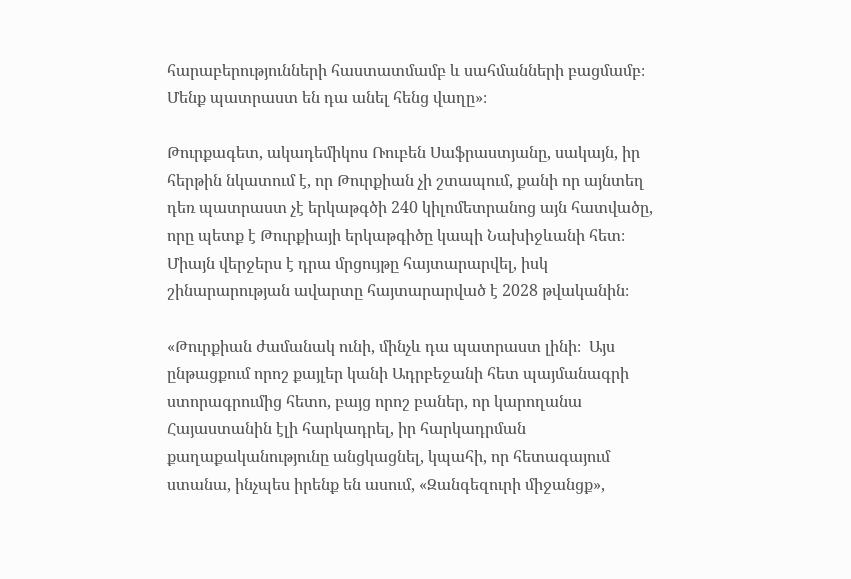հարաբերությունների հաստատմամբ և սահմանների բացմամբ։ Մենք պատրաստ են դա անել հենց վաղը»։

Թուրքագետ, ակադեմիկոս Ռուբեն Սաֆրաստյանը, սակայն, իր հերթին նկատում է, որ Թուրքիան չի շտապում, քանի որ այնտեղ դեռ պատրաստ չէ երկաթգծի 240 կիլոմետրանոց այն հատվածը, որը պետք է Թուրքիայի երկաթգիծը կապի Նախիջևանի հետ։ Միայն վերջերս է դրա մրցույթը հայտարարվել, իսկ շինարարության ավարտը հայտարարված է 2028 թվականին։

«Թուրքիան ժամանակ ունի, մինչև դա պատրաստ լինի։  Այս ընթացքում որոշ քայլեր կանի Ադրբեջանի հետ պայմանագրի ստորագրումից հետո, բայց որոշ բաներ, որ կարողանա Հայաստանին էլի հարկադրել, իր հարկադրման քաղաքականությունը անցկացնել, կպահի, որ հետագայում ստանա, ինչպես իրենք են ասում, «Զանգեզուրի միջանցք»,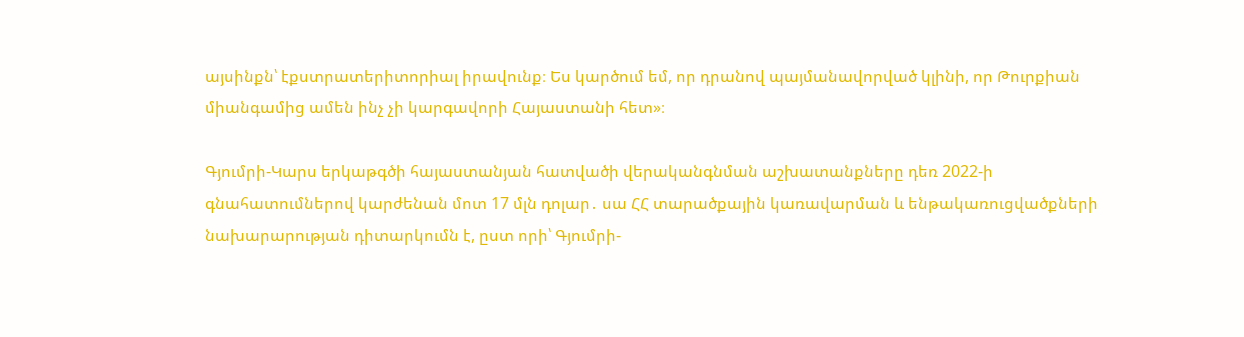այսինքն՝ էքստրատերիտորիալ իրավունք։ Ես կարծում եմ, որ դրանով պայմանավորված կլինի, որ Թուրքիան միանգամից ամեն ինչ չի կարգավորի Հայաստանի հետ»։

Գյումրի-Կարս երկաթգծի հայաստանյան հատվածի վերականգնման աշխատանքները դեռ 2022-ի գնահատումներով կարժենան մոտ 17 մլն դոլար․ սա ՀՀ տարածքային կառավարման և ենթակառուցվածքների նախարարության դիտարկումն է, ըստ որի՝ Գյումրի-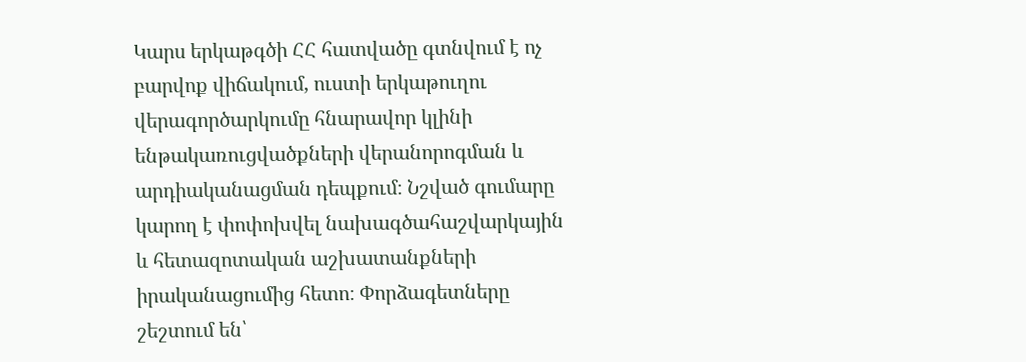Կարս երկաթգծի ՀՀ հատվածը գտնվում է ոչ բարվոք վիճակում, ուստի երկաթուղու վերագործարկումը հնարավոր կլինի ենթակառուցվածքների վերանորոգման և արդիականացման դեպքում։ Նշված գումարը կարող է փոփոխվել նախագծահաշվարկային և հետազոտական աշխատանքների իրականացումից հետո։ Փորձագետները շեշտում են՝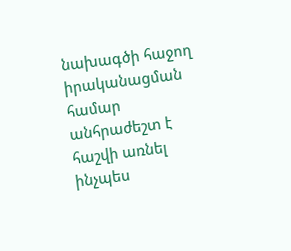նախագծի հաջող իրականացման համար անհրաժեշտ է հաշվի առնել ինչպես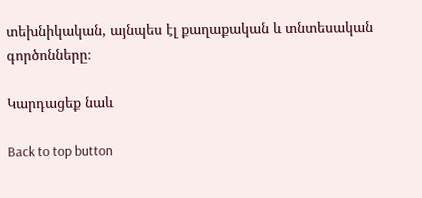տեխնիկական, այնպես էլ քաղաքական և տնտեսական գործոնները։

Կարդացեք նաև

Back to top button